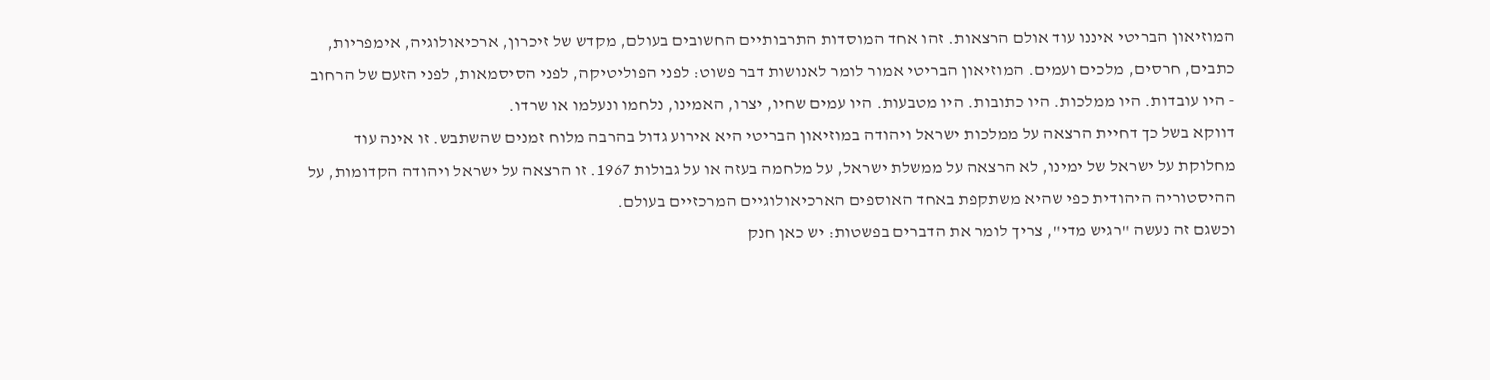המוזיאון הבריטי איננו עוד אולם הרצאות. זהו אחד המוסדות התרבותיים החשובים בעולם, מקדש של זיכרון, ארכיאולוגיה, אימפריות, כתבים, חרסים, מלכים ועמים. המוזיאון הבריטי אמור לומר לאנושות דבר פשוט: לפני הפוליטיקה, לפני הסיסמאות, לפני הזעם של הרחוב - היו עובדות. היו ממלכות. היו כתובות. היו מטבעות. היו עמים שחיו, יצרו, האמינו, נלחמו ונעלמו או שרדו.
דווקא בשל כך דחיית הרצאה על ממלכות ישראל ויהודה במוזיאון הבריטי היא אירוע גדול בהרבה מלוח זמנים שהשתבש. זו אינה עוד מחלוקת על ישראל של ימינו, לא הרצאה על ממשלת ישראל, על מלחמה בעזה או על גבולות 1967. זו הרצאה על ישראל ויהודה הקדומות, על ההיסטוריה היהודית כפי שהיא משתקפת באחד האוספים הארכיאולוגיים המרכזיים בעולם.
וכשגם זה נעשה "רגיש מדי", צריך לומר את הדברים בפשטות: יש כאן חנק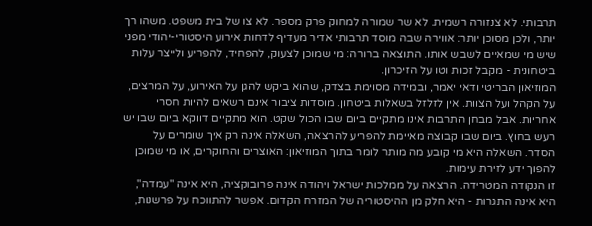תרבותי. לא צנזורה רשמית. לא שר שמורה למחוק פרק מספר. לא צו של בית משפט. משהו רך יותר, ולכן מסוכן יותר: אווירה שבה מוסד תרבותי אדיר מעדיף לדחות אירוע היסטורי-יהודי מפני שיש מי שמאיים לשבש אותו. התוצאה ברורה: מי שמוכן לצעוק, להפחיד, להפריע ולייצר עלות ביטחונית - מקבל זכות וטו על הזיכרון.
המוזיאון הבריטי ודאי יאמר, ובמידה מסוימת בצדק, שהוא ביקש להגן על האירוע, על המרצים, על הקהל ועל הצוות. אין לזלזל בשאלות ביטחון. מוסדות ציבור אינם רשאים להיות חסרי אחריות. אבל מבחן התרבות אינו מתקיים ביום שבו הכול שקט. הוא מתקיים דווקא ביום שבו יש רעש בחוץ. ביום שבו קבוצה מאיימת להפריע להרצאה, השאלה אינה רק איך שומרים על הסדר. השאלה היא מי קובע מה מותר לומר בתוך המוזיאון: האוצרים והחוקרים, או מי שמוכן להפוך ידע לזירת עימות.
זו הנקודה המטרידה. הרצאה על ממלכות ישראל ויהודה אינה פרובוקציה, היא אינה "עמדה", היא אינה התגרות - היא חלק מן ההיסטוריה של המזרח הקדום. אפשר להתווכח על פרשנות,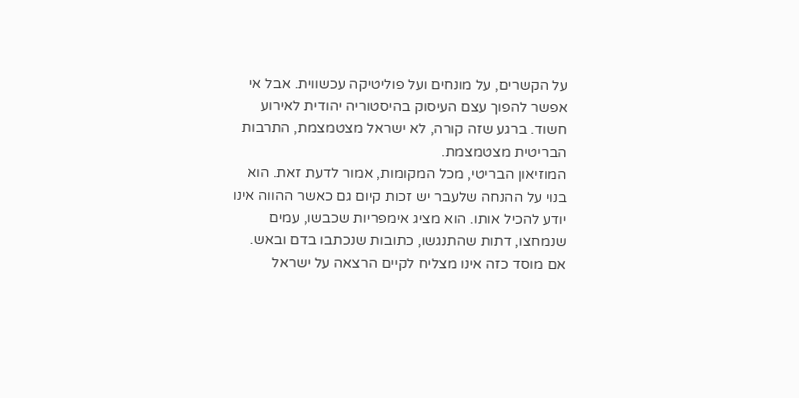על הקשרים, על מונחים ועל פוליטיקה עכשווית. אבל אי אפשר להפוך עצם העיסוק בהיסטוריה יהודית לאירוע חשוד. ברגע שזה קורה, לא ישראל מצטמצמת, התרבות הבריטית מצטמצמת.
המוזיאון הבריטי, מכל המקומות, אמור לדעת זאת. הוא בנוי על ההנחה שלעבר יש זכות קיום גם כאשר ההווה אינו יודע להכיל אותו. הוא מציג אימפריות שכבשו, עמים שנמחצו, דתות שהתנגשו, כתובות שנכתבו בדם ובאש.
אם מוסד כזה אינו מצליח לקיים הרצאה על ישראל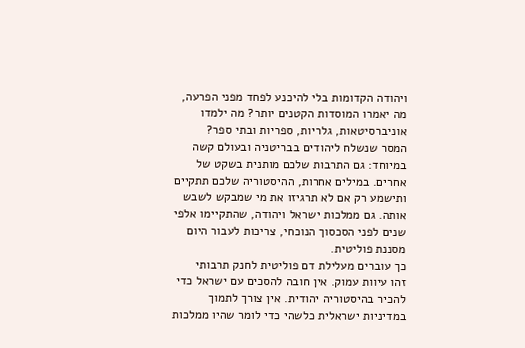ויהודה הקדומות בלי להיכנע לפחד מפני הפרעה, מה יאמרו המוסדות הקטנים יותר? מה ילמדו אוניברסיטאות, גלריות, ספריות ובתי ספר?
המסר שנשלח ליהודים בבריטניה ובעולם קשה במיוחד: גם התרבות שלכם מותנית בשקט של אחרים. במילים אחרות, ההיסטוריה שלכם תתקיים ותישמע רק אם לא תרגיזו את מי שמבקש לשבש אותה. גם ממלכות ישראל ויהודה, שהתקיימו אלפי שנים לפני הסכסוך הנוכחי, צריכות לעבור היום מסננת פוליטית.
כך עוברים מעלילת דם פוליטית לחנק תרבותי
זהו עיוות עמוק. אין חובה להסכים עם ישראל כדי להכיר בהיסטוריה יהודית. אין צורך לתמוך במדיניות ישראלית כלשהי כדי לומר שהיו ממלכות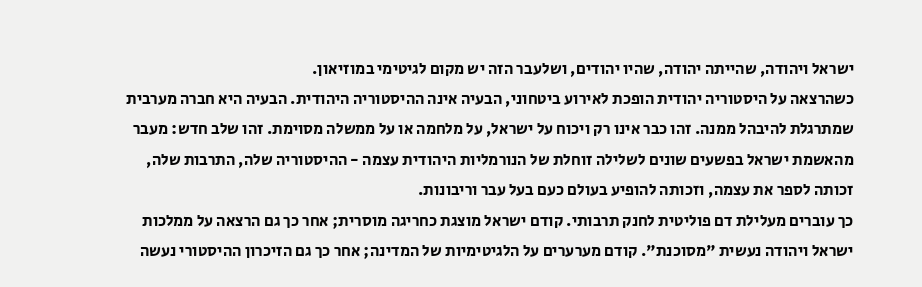ישראל ויהודה, שהייתה יהודה, שהיו יהודים, ושלעבר הזה יש מקום לגיטימי במוזיאון.
כשהרצאה על היסטוריה יהודית הופכת לאירוע ביטחוני, הבעיה אינה ההיסטוריה היהודית. הבעיה היא חברה מערבית שמתרגלת להיבהל ממנה. זהו כבר אינו רק ויכוח על ישראל, על מלחמה או על ממשלה מסוימת. זהו שלב חדש: מעבר מהאשמת ישראל בפשעים שונים לשלילה זוחלת של הנורמליות היהודית עצמה - ההיסטוריה שלה, התרבות שלה, זכותה לספר את עצמה, וזכותה להופיע בעולם כעם בעל עבר וריבונות.
כך עוברים מעלילת דם פוליטית לחנק תרבותי. קודם ישראל מוצגת כחריגה מוסרית; אחר כך גם הרצאה על ממלכות ישראל ויהודה נעשית "מסוכנת". קודם מערערים על הלגיטימיות של המדינה; אחר כך גם הזיכרון ההיסטורי נעשה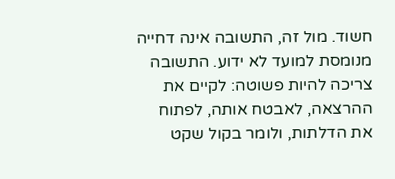חשוד. מול זה, התשובה אינה דחייה מנומסת למועד לא ידוע. התשובה צריכה להיות פשוטה: לקיים את ההרצאה, לאבטח אותה, לפתוח את הדלתות, ולומר בקול שקט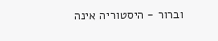וברור - היסטוריה אינה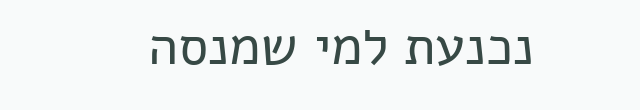נכנעת למי שמנסה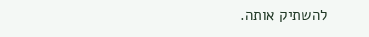להשתיק אותה.